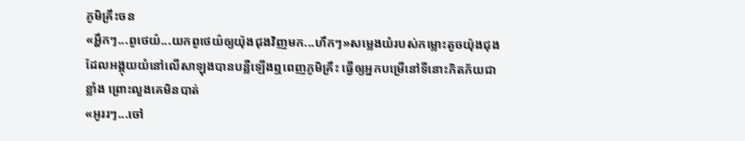ភូមិគ្រឹះចន
«អ្ហឹកៗ...ពូថេយ៌...យកពូថេយ៌ឲ្យយ៉ុងជុងវិញមក...ហឹកៗ»សម្លេងយំរបស់កម្លោះតូចយ៉ុងជុងដែលអង្គុយយំនៅលើសាឡុងបានបន្លឺឡើងឮពេញភូមិគ្រឹះ ធ្វើឲ្យអ្នកបម្រើនៅទីនោះភិតភ័យជាខ្លាំង ព្រោះលួងគេមិនបាត់
«អូររៗ...ចៅ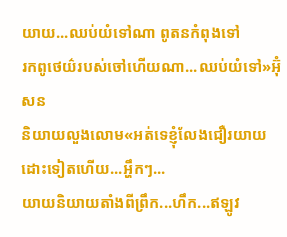យាយ...ឈប់យំទៅណា ពូតនកំពុងទៅ
រកពូថេយ៌របស់ចៅហើយណា...ឈប់យំទៅ»អ៊ុំសន
និយាយលួងលោម«អត់ទេខ្ញុំលែងជឿរយាយដោះទៀតហើយ...អ្ហឹកៗ...
យាយនិយាយតាំងពីព្រឹក...ហឹក...ឥឡូវ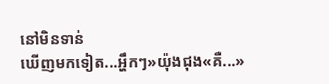នៅមិនទាន់
ឃើញមកទៀត...អ្ហឹកៗ»យ៉ុងជុង«គឺ...»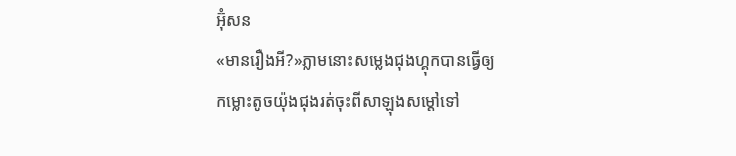អ៊ុំសន
«មានរឿងអី?»ភ្លាមនោះសម្លេងជុងហ្គុកបានធ្វើឲ្យ
កម្លោះតូចយ៉ុងជុងរត់ចុះពីសាឡុងសម្តៅទៅ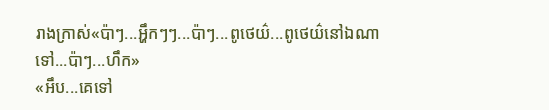រាងក្រាស់«ប៉ាៗ...អ្ហឹកៗៗ...ប៉ាៗ...ពូថេយ៌...ពូថេយ៌នៅឯណាទៅ...ប៉ាៗ...ហឹក»
«អឹប...គេទៅ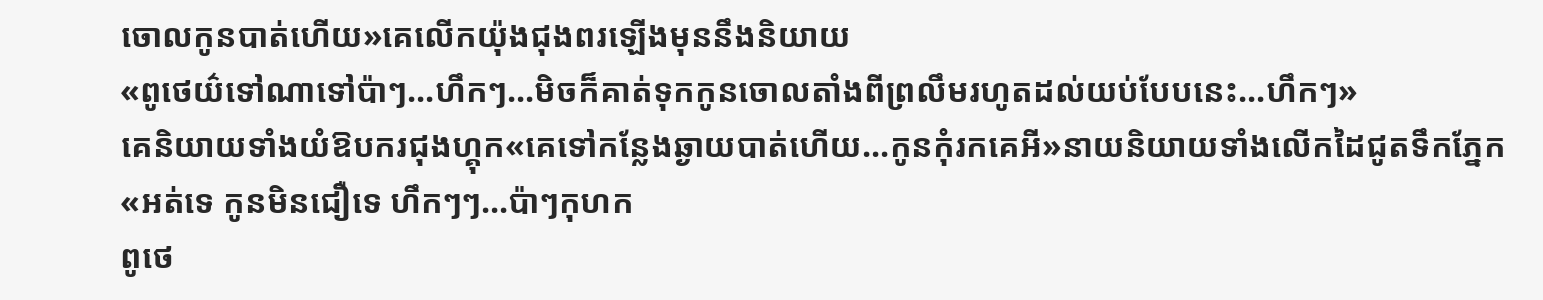ចោលកូនបាត់ហើយ»គេលើកយ៉ុងជុងពរឡើងមុននឹងនិយាយ
«ពូថេយ៌ទៅណាទៅប៉ាៗ...ហឹកៗ...មិចក៏គាត់ទុកកូនចោលតាំងពីព្រលឹមរហូតដល់យប់បែបនេះ...ហឹកៗ»
គេនិយាយទាំងយំឱបករជុងហ្គុក«គេទៅកន្លែងឆ្ងាយបាត់ហើយ...កូនកុំរកគេអី»នាយនិយាយទាំងលើកដៃជូតទឹកភ្នែក
«អត់ទេ កូនមិនជឿទេ ហឹកៗៗ...ប៉ាៗកុហក
ពូថេ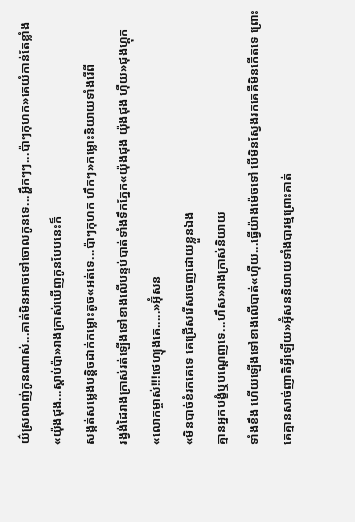យ៌ស្រលាញ់កូនណាស់...គាត់មិនអាចទៅចោលកូនទេ...អ្ហឹកៗៗ...ប៉ាៗកុហក»គេយំកាន់តែខ្លាំង«យ៉ុងជុង...ស្តាប់ប៉ា»រាងក្រាស់ឃើញកូនបែបនេះក៏
សង្កត់សម្លេងបន្តិចដាក់កម្លោះតូច«អត់ទេ...ប៉ាៗកុហក ហឹកៗ»កម្លោះនិយាយទាំងរើពី
រង្វង់ដៃរាងក្រាស់រត់ឡើងទៅខាងលើបន្ទប់បាត់ទាំងទឹកភ្នែក«យ៉ុងជុង យ៉ុងជុង ហុឺយ»ជុងហ្គុក
«លោកម្ចាស់!!!ថេហ្យុងគេ.....»អ៊ុំសន
«មិនបាច់ខំរកគេទេ គេជ្រើសរើសចេញដោយខ្លួនឯង
គ្មានអ្នកបង្ខំឬបណ្តេញទេ...ហឹស»រាងក្រាស់និយាយ
ទាំងខឹង ហើយឡើងទៅខាងលើបាត់«ហុឺយ...ធ្វើយ៉ាងម៉េចទៅ បើមិនស្វែងរកគេគឺមិនកើតទេ ព្រោះគេគ្មានសាច់ញាតិអ្វីឡើយ»អ៊ុំសននិយាយទាំងបារម្មព្រោះគាត់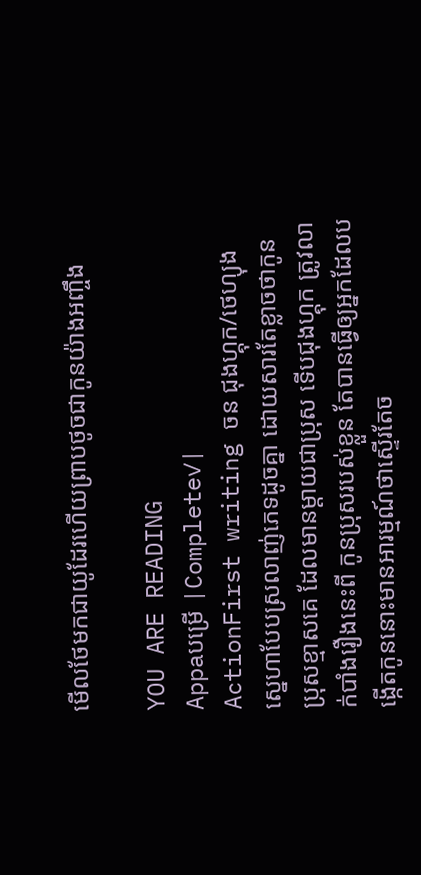មើលថែមកជាយូដែរហើយព្រាបថូចជាកូនយ៉ាងអញ្ចឹង

YOU ARE READING
Appaបម្រើ |Complete✓|
ActionFirst writing ចន ជុងហ្គុក/ថេហ្យុង ស្នេហាបែបស្រលាញ់ភេទដូចគ្នា ដោយសារតែខ្លាចថាកូនប្រុសខ្មាសគេ ដែលមានម្តាយជាបុ្រស ទើបជុងហ្គុក ត្រូវលាក់បាំងរឿងនេះពី កូនប្រុសរបស់ខ្លួន តែបានធ្វើឲ្យអ្នកដែលបង្កើតកូននោះមានអារម្មណ៍ថាស្ទើរតែច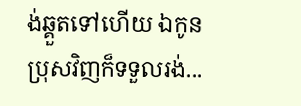ង់ឆ្គួតទៅហើយ ឯកូនប្រុសវិញក៏ទទួលរង់...